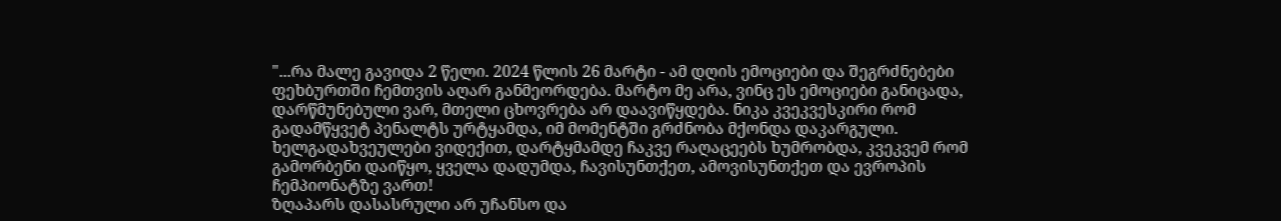"...რა მალე გავიდა 2 წელი. 2024 წლის 26 მარტი - ამ დღის ემოციები და შეგრძნებები ფეხბურთში ჩემთვის აღარ განმეორდება. მარტო მე არა, ვინც ეს ემოციები განიცადა, დარწმუნებული ვარ, მთელი ცხოვრება არ დაავიწყდება. ნიკა კვეკვესკირი რომ გადამწყვეტ პენალტს ურტყამდა, იმ მომენტში გრძნობა მქონდა დაკარგული. ხელგადახვეულები ვიდექით, დარტყმამდე ჩაკვე რაღაცეებს ხუმრობდა, კვეკვემ რომ გამორბენი დაიწყო, ყველა დადუმდა, ჩავისუნთქეთ, ამოვისუნთქეთ და ევროპის ჩემპიონატზე ვართ!
ზღაპარს დასასრული არ უჩანსო და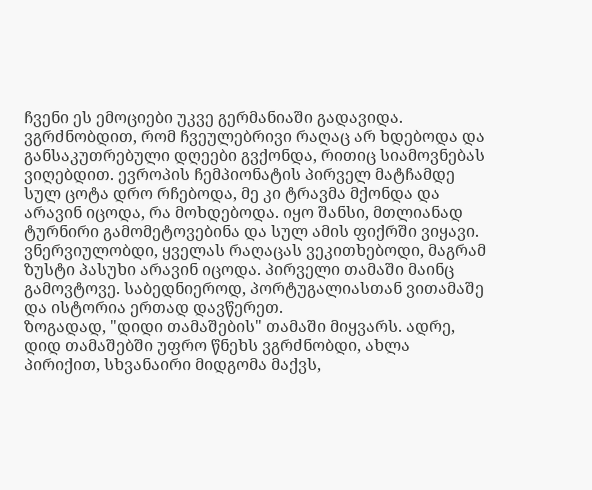ჩვენი ეს ემოციები უკვე გერმანიაში გადავიდა. ვგრძნობდით, რომ ჩვეულებრივი რაღაც არ ხდებოდა და განსაკუთრებული დღეები გვქონდა, რითიც სიამოვნებას ვიღებდით. ევროპის ჩემპიონატის პირველ მატჩამდე სულ ცოტა დრო რჩებოდა, მე კი ტრავმა მქონდა და არავინ იცოდა, რა მოხდებოდა. იყო შანსი, მთლიანად ტურნირი გამომეტოვებინა და სულ ამის ფიქრში ვიყავი. ვნერვიულობდი, ყველას რაღაცას ვეკითხებოდი, მაგრამ ზუსტი პასუხი არავინ იცოდა. პირველი თამაში მაინც გამოვტოვე. საბედნიეროდ, პორტუგალიასთან ვითამაშე და ისტორია ერთად დავწერეთ.
ზოგადად, "დიდი თამაშების" თამაში მიყვარს. ადრე, დიდ თამაშებში უფრო წნეხს ვგრძნობდი, ახლა პირიქით, სხვანაირი მიდგომა მაქვს,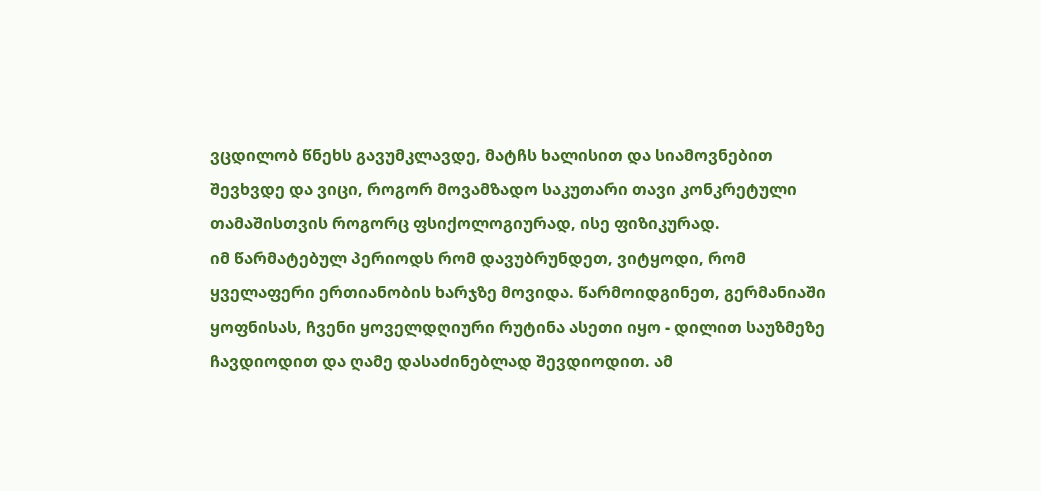ვცდილობ წნეხს გავუმკლავდე, მატჩს ხალისით და სიამოვნებით შევხვდე და ვიცი, როგორ მოვამზადო საკუთარი თავი კონკრეტული თამაშისთვის როგორც ფსიქოლოგიურად, ისე ფიზიკურად.
იმ წარმატებულ პერიოდს რომ დავუბრუნდეთ, ვიტყოდი, რომ ყველაფერი ერთიანობის ხარჯზე მოვიდა. წარმოიდგინეთ, გერმანიაში ყოფნისას, ჩვენი ყოველდღიური რუტინა ასეთი იყო - დილით საუზმეზე ჩავდიოდით და ღამე დასაძინებლად შევდიოდით. ამ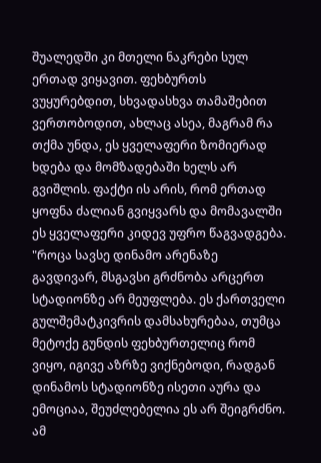შუალედში კი მთელი ნაკრები სულ ერთად ვიყავით. ფეხბურთს ვუყურებდით, სხვადასხვა თამაშებით ვერთობოდით, ახლაც ასეა, მაგრამ რა თქმა უნდა, ეს ყველაფერი ზომიერად ხდება და მომზადებაში ხელს არ გვიშლის. ფაქტი ის არის, რომ ერთად ყოფნა ძალიან გვიყვარს და მომავალში ეს ყველაფერი კიდევ უფრო წაგვადგება.
"როცა სავსე დინამო არენაზე გავდივარ, მსგავსი გრძნობა არცერთ სტადიონზე არ მეუფლება. ეს ქართველი გულშემატკივრის დამსახურებაა, თუმცა მეტოქე გუნდის ფეხბურთელიც რომ ვიყო, იგივე აზრზე ვიქნებოდი, რადგან დინამოს სტადიონზე ისეთი აურა და ემოციაა, შეუძლებელია ეს არ შეიგრძნო. ამ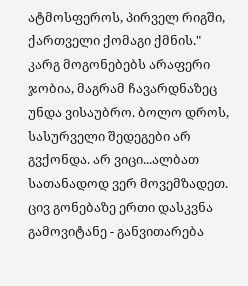ატმოსფეროს, პირველ რიგში, ქართველი ქომაგი ქმნის."
კარგ მოგონებებს არაფერი ჯობია, მაგრამ ჩავარდნაზეც უნდა ვისაუბრო. ბოლო დროს, სასურველი შედეგები არ გვქონდა. არ ვიცი...ალბათ სათანადოდ ვერ მოვემზადეთ. ცივ გონებაზე ერთი დასკვნა გამოვიტანე - განვითარება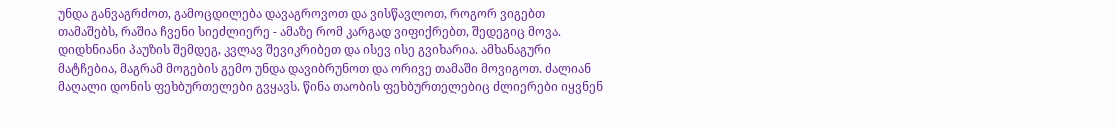უნდა განვაგრძოთ, გამოცდილება დავაგროვოთ და ვისწავლოთ, როგორ ვიგებთ თამაშებს, რაშია ჩვენი სიეძლიერე - ამაზე რომ კარგად ვიფიქრებთ, შედეგიც მოვა.
დიდხნიანი პაუზის შემდეგ, კვლავ შევიკრიბეთ და ისევ ისე გვიხარია. ამხანაგური მატჩებია, მაგრამ მოგების გემო უნდა დავიბრუნოთ და ორივე თამაში მოვიგოთ. ძალიან მაღალი დონის ფეხბურთელები გვყავს. წინა თაობის ფეხბურთელებიც ძლიერები იყვნენ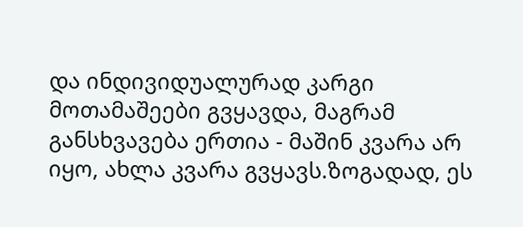და ინდივიდუალურად კარგი მოთამაშეები გვყავდა, მაგრამ განსხვავება ერთია - მაშინ კვარა არ იყო, ახლა კვარა გვყავს.ზოგადად, ეს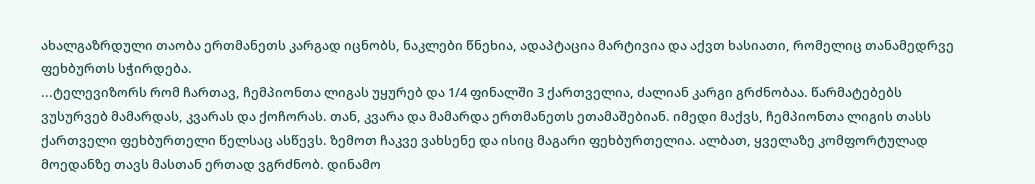ახალგაზრდული თაობა ერთმანეთს კარგად იცნობს, ნაკლები წნეხია, ადაპტაცია მარტივია და აქვთ ხასიათი, რომელიც თანამედრვე ფეხბურთს სჭირდება.
...ტელევიზორს რომ ჩართავ, ჩემპიონთა ლიგას უყურებ და 1/4 ფინალში 3 ქართველია, ძალიან კარგი გრძნობაა. წარმატებებს ვუსურვებ მამარდას, კვარას და ქოჩორას. თან, კვარა და მამარდა ერთმანეთს ეთამაშებიან. იმედი მაქვს, ჩემპიონთა ლიგის თასს ქართველი ფეხბურთელი წელსაც ასწევს. ზემოთ ჩაკვე ვახსენე და ისიც მაგარი ფეხბურთელია. ალბათ, ყველაზე კომფორტულად მოედანზე თავს მასთან ერთად ვგრძნობ. დინამო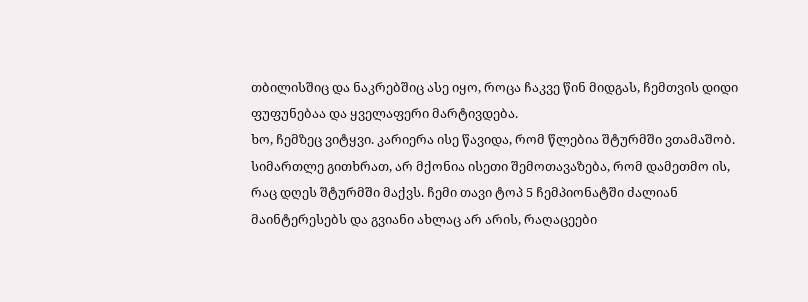თბილისშიც და ნაკრებშიც ასე იყო, როცა ჩაკვე წინ მიდგას, ჩემთვის დიდი ფუფუნებაა და ყველაფერი მარტივდება.
ხო, ჩემზეც ვიტყვი. კარიერა ისე წავიდა, რომ წლებია შტურმში ვთამაშობ. სიმართლე გითხრათ, არ მქონია ისეთი შემოთავაზება, რომ დამეთმო ის, რაც დღეს შტურმში მაქვს. ჩემი თავი ტოპ 5 ჩემპიონატში ძალიან მაინტერესებს და გვიანი ახლაც არ არის, რაღაცეები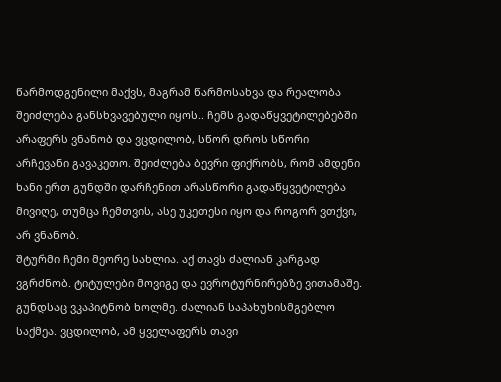წარმოდგენილი მაქვს, მაგრამ წარმოსახვა და რეალობა შეიძლება განსხვავებული იყოს.. ჩემს გადაწყვეტილებებში არაფერს ვნანობ და ვცდილობ, სწორ დროს სწორი არჩევანი გავაკეთო. შეიძლება ბევრი ფიქრობს, რომ ამდენი ხანი ერთ გუნდში დარჩენით არასწორი გადაწყვეტილება მივიღე, თუმცა ჩემთვის, ასე უკეთესი იყო და როგორ ვთქვი, არ ვნანობ.
შტურმი ჩემი მეორე სახლია. აქ თავს ძალიან კარგად ვგრძნობ. ტიტულები მოვიგე და ევროტურნირებზე ვითამაშე. გუნდსაც ვკაპიტნობ ხოლმე. ძალიან საპახუხისმგებლო საქმეა. ვცდილობ, ამ ყველაფერს თავი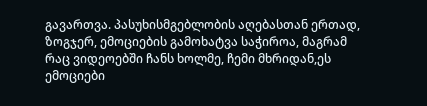გავართვა. პასუხისმგებლობის აღებასთან ერთად, ზოგჯერ, ემოციების გამოხატვა საჭიროა, მაგრამ რაც ვიდეოებში ჩანს ხოლმე, ჩემი მხრიდან,ეს ემოციები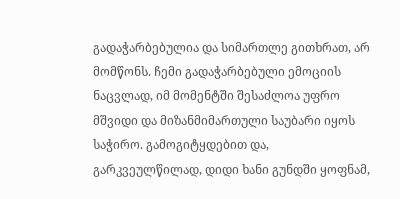გადაჭარბებულია და სიმართლე გითხრათ, არ მომწონს. ჩემი გადაჭარბებული ემოციის ნაცვლად, იმ მომენტში შესაძლოა უფრო მშვიდი და მიზანმიმართული საუბარი იყოს საჭირო. გამოგიტყდებით და, გარკვეულწილად, დიდი ხანი გუნდში ყოფნამ,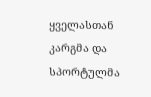ყველასთან კარგმა და სპორტულმა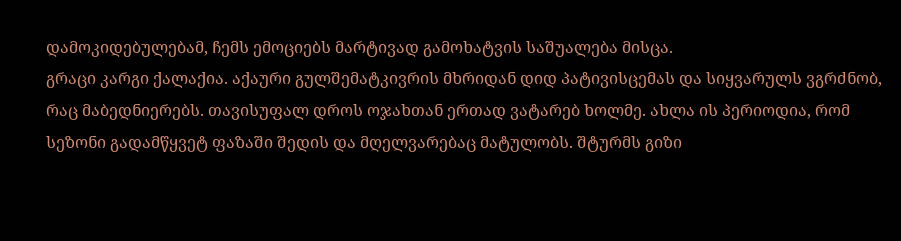დამოკიდებულებამ, ჩემს ემოციებს მარტივად გამოხატვის საშუალება მისცა.
გრაცი კარგი ქალაქია. აქაური გულშემატკივრის მხრიდან დიდ პატივისცემას და სიყვარულს ვგრძნობ, რაც მაბედნიერებს. თავისუფალ დროს ოჯახთან ერთად ვატარებ ხოლმე. ახლა ის პერიოდია, რომ სეზონი გადამწყვეტ ფაზაში შედის და მღელვარებაც მატულობს. შტურმს გიზი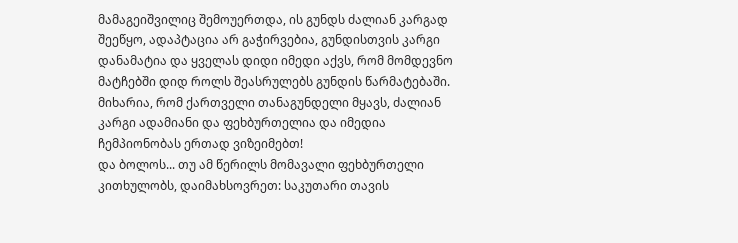მამაგეიშვილიც შემოუერთდა, ის გუნდს ძალიან კარგად შეეწყო, ადაპტაცია არ გაჭირვებია, გუნდისთვის კარგი დანამატია და ყველას დიდი იმედი აქვს, რომ მომდევნო მატჩებში დიდ როლს შეასრულებს გუნდის წარმატებაში. მიხარია, რომ ქართველი თანაგუნდელი მყავს, ძალიან კარგი ადამიანი და ფეხბურთელია და იმედია ჩემპიონობას ერთად ვიზეიმებთ!
და ბოლოს... თუ ამ წერილს მომავალი ფეხბურთელი კითხულობს, დაიმახსოვრეთ: საკუთარი თავის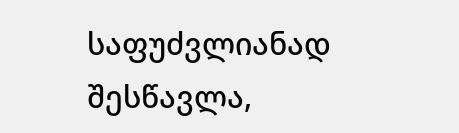საფუძვლიანად შესწავლა,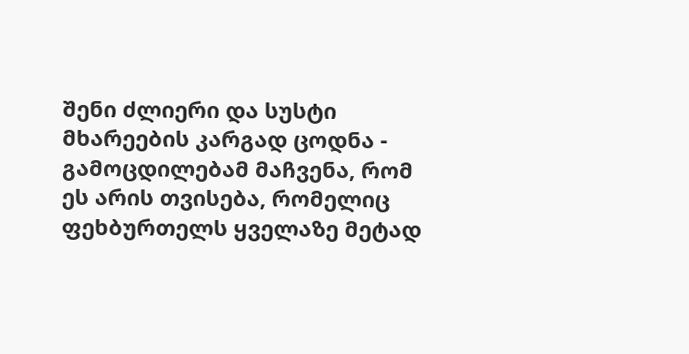შენი ძლიერი და სუსტი მხარეების კარგად ცოდნა - გამოცდილებამ მაჩვენა, რომ ეს არის თვისება, რომელიც ფეხბურთელს ყველაზე მეტად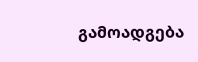გამოადგება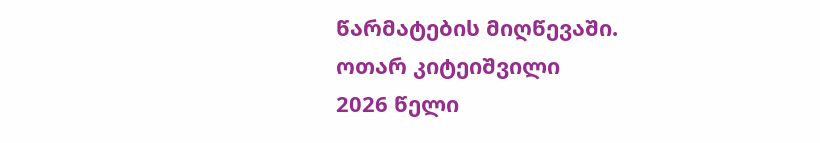წარმატების მიღწევაში.
ოთარ კიტეიშვილი
2026 წელი